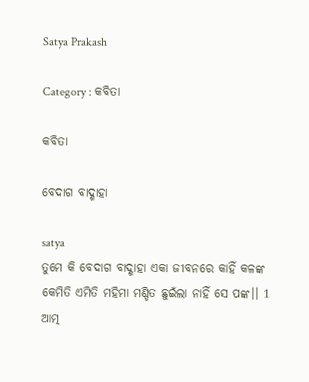Satya Prakash

Category : କବିତା

କବିତା

ବେଦାଗ ବାଦ୍ଶାହା

satya
ତୁମେ କି ବେଦାଗ ବାଦ୍ଶାହା ଏକା ଜୀବନରେ କାହିଁ କଳଙ୍କ କେମିତି ଏମିତି ମହିମା ମଣ୍ଡିତ ଛୁଇଁଲା ନାହିଁ ସେ ପଙ୍କ।। 1 ଆତ୍ମ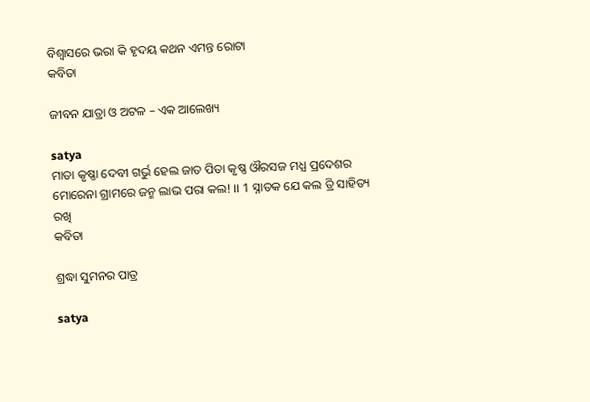ବିଶ୍ଵାସରେ ଭରା କି ହୃଦୟ କଥନ ଏମନ୍ତ ରୋଟା
କବିତା

ଜୀବନ ଯାତ୍ରା ଓ ଅଟଳ – ଏକ ଆଲେଖ୍ୟ

satya
ମାତା କୃଷ୍ଣା ଦେବୀ ଗର୍ଭୁ ହେଲ ଜାତ ପିତା କୃଷ୍ଣ ଔରସଜ ମଧ୍ଯ ପ୍ରଦେଶର ମୋରେନା ଗ୍ରାମରେ ଜନ୍ମ ଲାଭ ପରା କଲ! ।। 1 ସ୍ନାତକ ଯେ କଲ ତ୍ରି ସାହିତ୍ୟ ରଖି
କବିତା

ଶ୍ରଦ୍ଧା ସୁମନର ପାତ୍ର

satya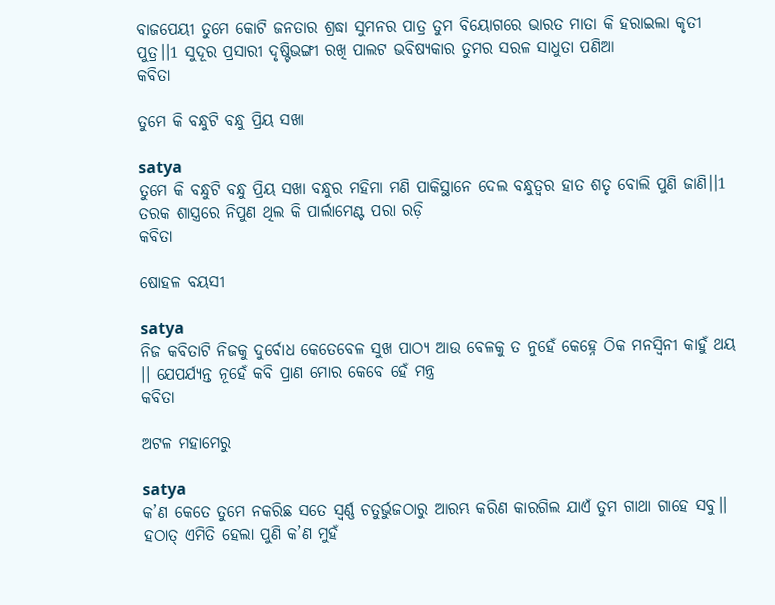ବାଜପେୟୀ ତୁମେ କୋଟି ଜନତାର ଶ୍ରଦ୍ଧା ସୁମନର ପାତ୍ର ତୁମ ବିୟୋଗରେ ଭାରତ ମାତା କି ହରାଇଲା କୃତୀ ପୁତ୍ର।।1 ସୁଦୂର ପ୍ରସାରୀ ଦୃଷ୍ଟିଭଙ୍ଗୀ ରଖି ପାଲଟ ଭବିଷ୍ୟକାର ତୁମର ସରଳ ସାଧୁତା ପଣିଆ
କବିତା

ତୁମେ କି ବନ୍ଧୁଟି ବନ୍ଧୁ ପ୍ରିୟ ସଖା

satya
ତୁମେ କି ବନ୍ଧୁଟି ବନ୍ଧୁ ପ୍ରିୟ ସଖା ବନ୍ଧୁର ମହିମା ମଣି ପାକିସ୍ଥାନେ ଦେଲ ବନ୍ଧୁତ୍ୱର ହାତ ଶତୃ ବୋଲି ପୁଣି ଜାଣି।।1 ତରକ ଶାସ୍ତ୍ରରେ ନିପୁଣ ଥିଲ କି ପାର୍ଲାମେଣ୍ଟ ପରା ରଡ଼ି
କବିତା

ଷୋହଳ ବୟସୀ

satya
ନିଜ କବିତାଟି ନିଜକୁ ଦୁର୍ବୋଧ କେତେବେଳ ସୁଖ ପାଠ୍ଯ ଆଉ ବେଳକୁ ତ ନୁହେଁ କେହ୍ନେ ଠିକ ମନସ୍ବିନୀ କାହୁଁ ଥୟ ।। ଯେପର୍ଯ୍ୟନ୍ତ ନୂହେଁ କବି ପ୍ରାଣ ମୋର କେବେ ହେଁ ମନ୍ତ୍ର
କବିତା

ଅଟଳ ମହାମେରୁ

satya
କ’ଣ କେତେ ତୁମେ ନକରିଛ ସତେ ସ୍ଵର୍ଣ୍ଣ ଚତୁର୍ଭୁଜଠାରୁ ଆରମ୍ଭ କରିଣ କାରଗିଲ ଯାଏଁ ତୁମ ଗାଥା ଗାହେ ସବୁ।। ହଠାତ୍ ଏମିତି ହେଲା ପୁଣି କ’ଣ ମୁହଁ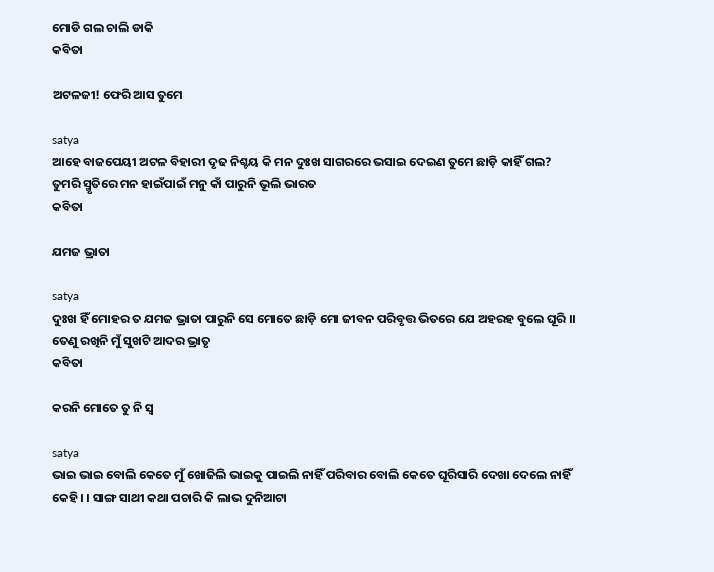ମୋଡି ଗଲ ଚାଲି ଡାକି
କବିତା

ଅଟଳଜୀ! ଫେରି ଆସ ତୁମେ

satya
ଆହେ ବାଜପେୟୀ ଅଟଳ ବିହାରୀ ଦୃଢ ନିଶ୍ଚୟ କି ମନ ଦୁଃଖ ସାଗରରେ ଭସାଇ ଦେଇଣ ତୁମେ ଛାଡ଼ି କାହିଁ ଗଲ? ତୁମରି ସ୍ମୃତିରେ ମନ ହାଇଁପାଇଁ ମନୁ କାଁ ପାରୁନି ଭୂଲି ଭାରତ
କବିତା

ଯମଜ ଭ୍ରାତା

satya
ଦୁଃଖ ହିଁ ମୋହର ତ ଯମଜ ଭ୍ରାତା ପାରୁନି ସେ ମୋତେ ଛାଡ଼ି ମୋ ଜୀବନ ପରିବୃତ୍ତ ଭିତରେ ଯେ ଅହରହ ବୁଲେ ଘୂରି ।। ତେଣୁ ରଖିନି ମୁଁ ସୁଖଟି ଆଦର ଭ୍ରାତୃ
କବିତା

କରନି ମୋତେ ତୁ ନି ସ୍ଵ

satya
ଭାଇ ଭାଇ ବୋଲି କେତେ ମୁଁ ଖୋଜିଲି ଭାଇକୁ ପାଇଲି ନାହିଁ ପରିବାର ବୋଲି କେତେ ଘୂରିସାରି ଦେଖା ଦେଲେ ନାହିଁ କେହି। । ସାଙ୍ଗ ସାଥୀ କଥା ପଚାରି କି ଲାଭ ଦୁନିଆଟା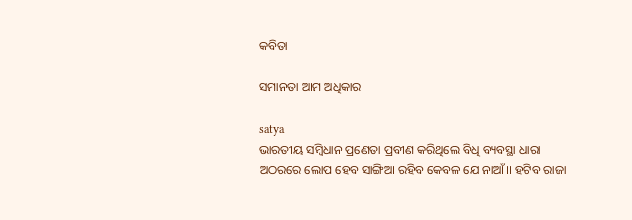କବିତା

ସମାନତା ଆମ ଅଧିକାର

satya
ଭାରତୀୟ ସମ୍ବିଧାନ ପ୍ରଣେତା ପ୍ରବୀଣ କରିଥିଲେ ବିଧି ବ୍ୟବସ୍ଥା ଧାରା ଅଠରରେ ଲୋପ ହେବ ସାଙ୍ଗିଆ ରହିବ କେବଳ ଯେ ନାଆଁ।। ହଟିବ ରାଜା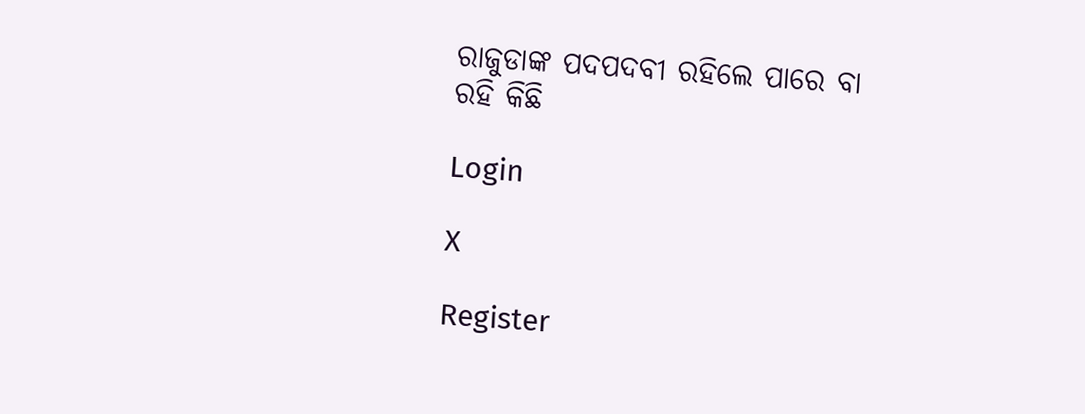ରାଜୁଡାଙ୍କ ପଦପଦବୀ ରହିଲେ ପାରେ ବା ରହି କିଛି

Login

X

Register